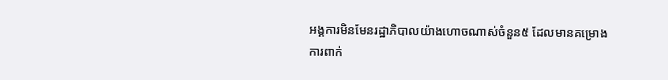អង្គការមិនមែនរដ្ឋាភិបាលយ៉ាងហោចណាស់ចំនួន៥ ដែលមានគម្រោងការពាក់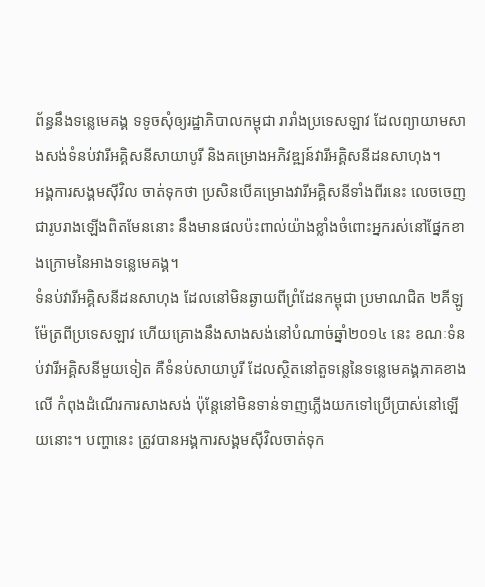ព័ន្ធនឹងទន្លេមេគង្គ ទទូចសុំឲ្យរដ្ឋាភិបាលកម្ពុជា រារាំងប្រទេសឡាវ ដែលព្យាយាមសាងសង់ទំនប់វារីអគ្គិសនីសាយាបូរី និងគម្រោងអភិវឌ្ឍន៍វារីអគ្គិសនីដនសាហុង។
អង្គការសង្គមស៊ីវិល ចាត់ទុកថា ប្រសិនបើគម្រោងវារីអគ្គិសនីទាំងពីរនេះ លេចចេញជារូបរាងឡើងពិតមែននោះ នឹងមានផលប៉ះពាល់យ៉ាងខ្លាំងចំពោះអ្នករស់នៅផ្នែកខាងក្រោមនៃអាងទន្លេមេគង្គ។
ទំនប់វារីអគ្គិសនីដនសាហុង ដែលនៅមិនឆ្ងាយពីព្រំដែនកម្ពុជា ប្រមាណជិត ២គីឡូម៉ែត្រពីប្រទេសឡាវ ហើយគ្រោងនឹងសាងសង់នៅបំណាច់ឆ្នាំ២០១៤ នេះ ខណៈទំនប់វារីអគ្គិសនីមួយទៀត គឺទំនប់សាយាបូរី ដែលស្ថិតនៅតួទន្លេនៃទន្លេមេគង្គភាគខាងលើ កំពុងដំណើរការសាងសង់ ប៉ុន្តែនៅមិនទាន់ទាញភ្លើងយកទៅប្រើប្រាស់នៅឡើយនោះ។ បញ្ហានេះ ត្រូវបានអង្គការសង្គមស៊ីវិលចាត់ទុក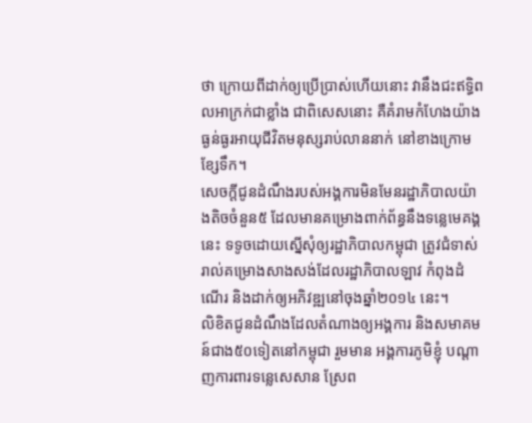ថា ក្រោយពីដាក់ឲ្យប្រើប្រាស់ហើយនោះ វានឹងជះឥទ្ធិពលអាក្រក់ជាខ្លាំង ជាពិសេសនោះ គឺគំរាមកំហែងយ៉ាងធ្ងន់ធ្ងរអាយុជីវិតមនុស្សរាប់លាននាក់ នៅខាងក្រោមខ្សែទឹក។
សេចក្ដីជូនដំណឹងរបស់អង្គការមិនមែនរដ្ឋាភិបាលយ៉ាងតិចចំនួន៥ ដែលមានគម្រោងពាក់ព័ន្ធនឹងទន្លេមេគង្គនេះ ទទូចដោយស្នើសុំឲ្យរដ្ឋាភិបាលកម្ពុជា ត្រូវជំទាស់រាល់គម្រោងសាងសង់ដែលរដ្ឋាភិបាលឡាវ កំពុងដំណើរ និងដាក់ឲ្យអភិវឌ្ឍនៅចុងឆ្នាំ២០១៤ នេះ។
លិខិតជូនដំណឹងដែលតំណាងឲ្យអង្គការ និងសមាគមន៍ជាង៥០ទៀតនៅកម្ពុជា រួមមាន អង្គការភូមិខ្ញុំ បណ្ដាញការពារទន្លេសេសាន ស្រែព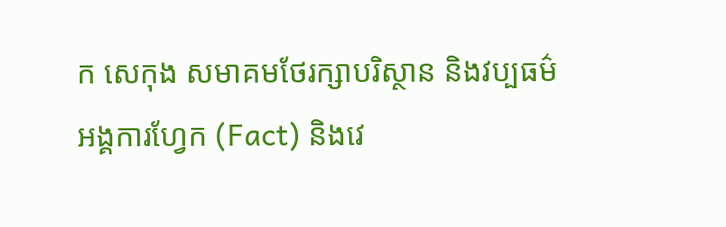ក សេកុង សមាគមថែរក្សាបរិស្ថាន និងវប្បធម៌ អង្គការហ្វែក (Fact) និងវេ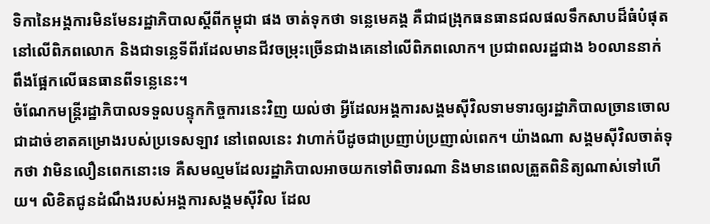ទិកានៃអង្គការមិនមែនរដ្ឋាភិបាលស្ដីពីកម្ពុជា ផង ចាត់ទុកថា ទន្លេមេគង្គ គឺជាជង្រុកធនធានជលផលទឹកសាបដ៏ធំបំផុតនៅលើពិភពលោក និងជាទន្លេទីពីរដែលមានជីវចម្រុះច្រើនជាងគេនៅលើពិភពលោក។ ប្រជាពលរដ្ឋជាង ៦០លាននាក់ ពឹងផ្អែកលើធនធានពីទន្លេនេះ។
ចំណែកមន្ត្រីរដ្ឋាភិបាលទទួលបន្ទុកកិច្ចការនេះវិញ យល់ថា អ្វីដែលអង្គការសង្គមស៊ីវិលទាមទារឲ្យរដ្ឋាភិបាលច្រានចោលជាដាច់ខាតគម្រោងរបស់ប្រទេសឡាវ នៅពេលនេះ វាហាក់បីដូចជាប្រញាប់ប្រញាល់ពេក។ យ៉ាងណា សង្គមស៊ីវិលចាត់ទុកថា វាមិនលឿនពេកនោះទេ គឺសមល្មមដែលរដ្ឋាភិបាលអាចយកទៅពិចារណា និងមានពេលត្រួតពិនិត្យណាស់ទៅហើយ។ លិខិតជូនដំណឹងរបស់អង្គការសង្គមស៊ីវិល ដែល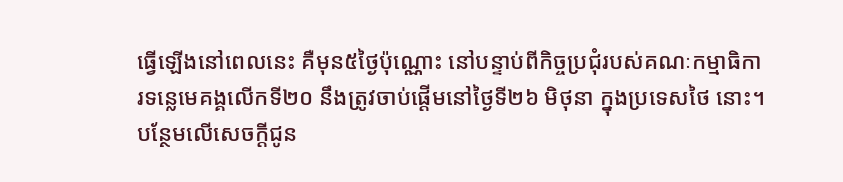ធ្វើឡើងនៅពេលនេះ គឺមុន៥ថ្ងៃប៉ុណ្ណោះ នៅបន្ទាប់ពីកិច្ចប្រជុំរបស់គណៈកម្មាធិការទន្លេមេគង្គលើកទី២០ នឹងត្រូវចាប់ផ្ដើមនៅថ្ងៃទី២៦ មិថុនា ក្នុងប្រទេសថៃ នោះ។
បន្ថែមលើសេចក្ដីជូន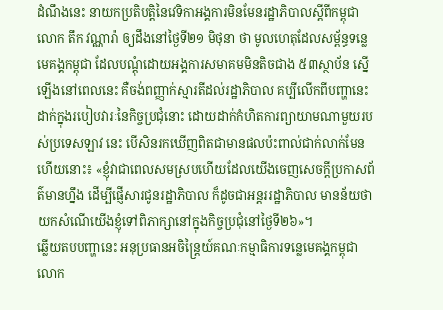ដំណឹងនេះ នាយកប្រតិបត្តិនៃវេទិកាអង្គការមិនមែនរដ្ឋាភិបាលស្ដីពីកម្ពុជា លោក តឹក វណ្ណារ៉ា ឲ្យដឹងនៅថ្ងៃទី២១ មិថុនា ថា មូលហេតុដែលសម្ព័ន្ធទន្លេមេគង្គកម្ពុជា ដែលបណ្ដុំដោយអង្គការសមាគមមិនតិចជាង ៥៣ស្ថាប័ន ស្នើឡើងនៅពេលនេះ គឺចង់ពញ្ញាក់ស្មារតីដល់រដ្ឋាភិបាល គប្បីលើកពីបញ្ហានេះដាក់ក្នុងរបៀបវារៈនៃកិច្ចប្រជុំនោះ ដោយដាក់កំហិតការព្យាយាមណាមួយរបស់ប្រទេសឡាវ នេះ បើសិនរកឃើញពិតជាមានផលប៉ះពាល់ជាក់លាក់មែនហើយនោះ៖ «ខ្ញុំវាជាពេលសមស្របហើយដែលយើងចេញសេចក្ដីប្រកាសព័ត៌មានហ្នឹង ដើម្បីផ្ញើសារជូនរដ្ឋាភិបាល ក៏ដូចជាអន្តររដ្ឋាភិបាល មានន័យថា យកសំណើយើងខ្ញុំទៅពិភាក្សានៅក្នុងកិច្ចប្រជុំនៅថ្ងៃទី២៦»។
ឆ្លើយតបបញ្ហានេះ អនុប្រធានអចិន្ត្រៃយ៍គណៈកម្មាធិការទន្លេមេគង្គកម្ពុជា លោក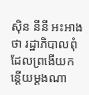ស៊ិន នីនី អះអាងថា រដ្ឋាភិបាលពុំដែលព្រងើយកន្តើយម្ដងណា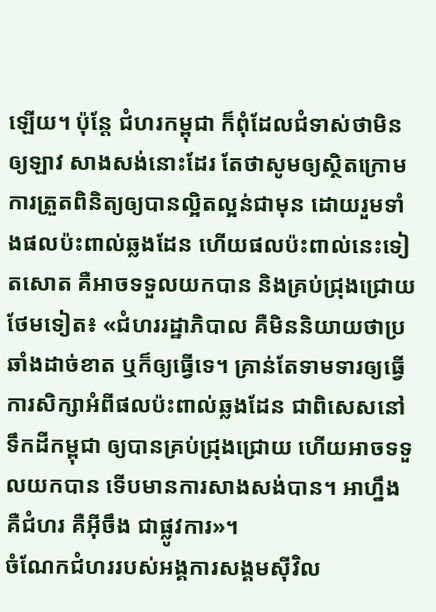ឡើយ។ ប៉ុន្តែ ជំហរកម្ពុជា ក៏ពុំដែលជំទាស់ថាមិនឲ្យឡាវ សាងសង់នោះដែរ តែថាសូមឲ្យស្ថិតក្រោមការត្រួតពិនិត្យឲ្យបានល្អិតល្អន់ជាមុន ដោយរួមទាំងផលប៉ះពាល់ឆ្លងដែន ហើយផលប៉ះពាល់នេះទៀតសោត គឺអាចទទួលយកបាន និងគ្រប់ជ្រុងជ្រោយថែមទៀត៖ «ជំហររដ្ឋាភិបាល គឺមិននិយាយថាប្រឆាំងដាច់ខាត ឬក៏ឲ្យធ្វើទេ។ គ្រាន់តែទាមទារឲ្យធ្វើការសិក្សាអំពីផលប៉ះពាល់ឆ្លងដែន ជាពិសេសនៅទឹកដីកម្ពុជា ឲ្យបានគ្រប់ជ្រុងជ្រោយ ហើយអាចទទួលយកបាន ទើបមានការសាងសង់បាន។ អាហ្នឹង គឺជំហរ គឺអ៊ីចឹង ជាផ្លូវការ»។
ចំណែកជំហររបស់អង្គការសង្គមស៊ីវិល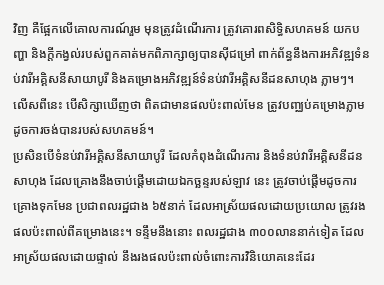វិញ គឺផ្អែកលើគោលការណ៍រួម មុនត្រូវដំណើរការ ត្រូវគោរពសិទ្ធិសហគមន៍ យកបញ្ហា និងក្តីកង្វល់របស់ពួកគាត់មកពិភាក្សាឲ្យបានស៊ីជម្រៅ ពាក់ព័ន្ធនឹងការអភិវឌ្ឍទំនប់វារីអគ្គិសនីសាយាបូរី និងគម្រោងអភិវឌ្ឍន៍ទំនប់វារីអគ្គិសនីដនសាហុង ភ្លាមៗ។ លើសពីនេះ បើសិក្សាឃើញថា ពិតជាមានផលប៉ះពាល់មែន ត្រូវបញ្ឈប់គម្រោងភ្លាមដូចការចង់បានរបស់សហគមន៍។
ប្រសិនបើទំនប់វារីអគ្គិសនីសាយាបូរី ដែលកំពុងដំណើរការ និងទំនប់វារីអគ្គិសនីដនសាហុង ដែលគ្រោងនឹងចាប់ផ្ដើមដោយឯកច្ឆន្ទរបស់ឡាវ នេះ ត្រូវចាប់ផ្ដើមដូចការគ្រោងទុកមែន ប្រជាពលរដ្ឋជាង ៦៥នាក់ ដែលអាស្រ័យផលដោយប្រយោល ត្រូវរងផលប៉ះពាល់ពីគម្រោងនេះ។ ទន្ទឹមនឹងនោះ ពលរដ្ឋជាង ៣០០លាននាក់ទៀត ដែលអាស្រ័យផលដោយផ្ទាល់ នឹងរងផលប៉ះពាល់ចំពោះការវិនិយោគនេះដែរ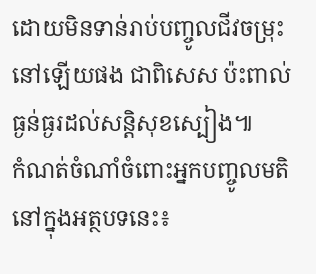ដោយមិនទាន់រាប់បញ្ចូលជីវចម្រុះនៅឡើយផង ជាពិសេស ប៉ះពាល់ធ្ងន់ធ្ងរដល់សន្តិសុខស្បៀង៕
កំណត់ចំណាំចំពោះអ្នកបញ្ចូលមតិនៅក្នុងអត្ថបទនេះ៖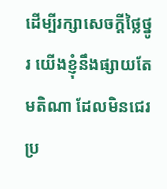ដើម្បីរក្សាសេចក្ដីថ្លៃថ្នូរ យើងខ្ញុំនឹងផ្សាយតែមតិណា ដែលមិនជេរប្រ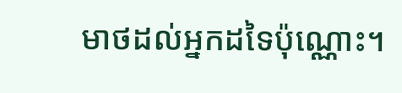មាថដល់អ្នកដទៃប៉ុណ្ណោះ។